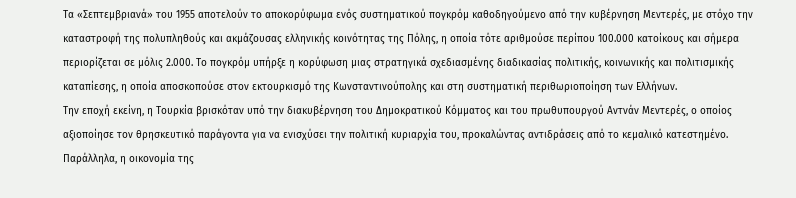Τα «Σεπτεμβριανά» του 1955 αποτελούν το αποκορύφωμα ενός συστηματικού πογκρόμ καθοδηγούμενο από την κυβέρνηση Μεντερές, με στόχο την καταστροφή της πολυπληθούς και ακμάζουσας ελληνικής κοινότητας της Πόλης, η οποία τότε αριθμούσε περίπου 100.000 κατοίκους και σήμερα περιορίζεται σε μόλις 2.000. Το πογκρόμ υπήρξε η κορύφωση μιας στρατηγικά σχεδιασμένης διαδικασίας πολιτικής, κοινωνικής και πολιτισμικής καταπίεσης, η οποία αποσκοπούσε στον εκτουρκισμό της Κωνσταντινούπολης και στη συστηματική περιθωριοποίηση των Ελλήνων.
Την εποχή εκείνη, η Τουρκία βρισκόταν υπό την διακυβέρνηση του Δημοκρατικού Κόμματος και του πρωθυπουργού Αντνάν Μεντερές, ο οποίος αξιοποίησε τον θρησκευτικό παράγοντα για να ενισχύσει την πολιτική κυριαρχία του, προκαλώντας αντιδράσεις από το κεμαλικό κατεστημένο. Παράλληλα, η οικονομία της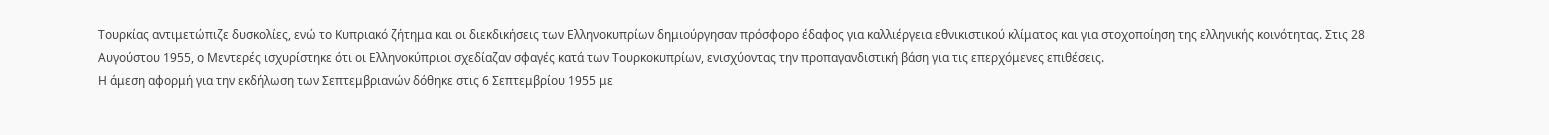Τουρκίας αντιμετώπιζε δυσκολίες, ενώ το Κυπριακό ζήτημα και οι διεκδικήσεις των Ελληνοκυπρίων δημιούργησαν πρόσφορο έδαφος για καλλιέργεια εθνικιστικού κλίματος και για στοχοποίηση της ελληνικής κοινότητας. Στις 28 Αυγούστου 1955, ο Μεντερές ισχυρίστηκε ότι οι Ελληνοκύπριοι σχεδίαζαν σφαγές κατά των Τουρκοκυπρίων, ενισχύοντας την προπαγανδιστική βάση για τις επερχόμενες επιθέσεις.
Η άμεση αφορμή για την εκδήλωση των Σεπτεμβριανών δόθηκε στις 6 Σεπτεμβρίου 1955 με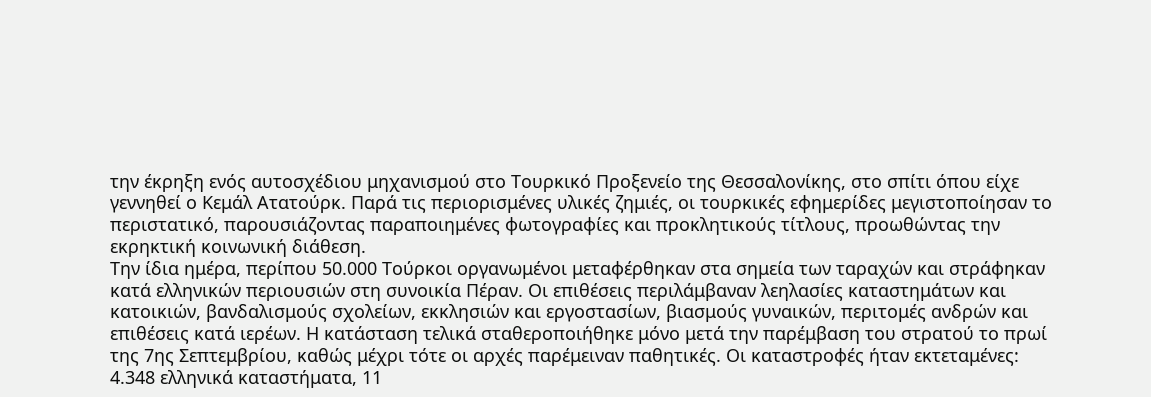την έκρηξη ενός αυτοσχέδιου μηχανισμού στο Τουρκικό Προξενείο της Θεσσαλονίκης, στο σπίτι όπου είχε γεννηθεί ο Κεμάλ Ατατούρκ. Παρά τις περιορισμένες υλικές ζημιές, οι τουρκικές εφημερίδες μεγιστοποίησαν το περιστατικό, παρουσιάζοντας παραποιημένες φωτογραφίες και προκλητικούς τίτλους, προωθώντας την εκρηκτική κοινωνική διάθεση.
Την ίδια ημέρα, περίπου 50.000 Τούρκοι οργανωμένοι μεταφέρθηκαν στα σημεία των ταραχών και στράφηκαν κατά ελληνικών περιουσιών στη συνοικία Πέραν. Οι επιθέσεις περιλάμβαναν λεηλασίες καταστημάτων και κατοικιών, βανδαλισμούς σχολείων, εκκλησιών και εργοστασίων, βιασμούς γυναικών, περιτομές ανδρών και επιθέσεις κατά ιερέων. Η κατάσταση τελικά σταθεροποιήθηκε μόνο μετά την παρέμβαση του στρατού το πρωί της 7ης Σεπτεμβρίου, καθώς μέχρι τότε οι αρχές παρέμειναν παθητικές. Οι καταστροφές ήταν εκτεταμένες: 4.348 ελληνικά καταστήματα, 11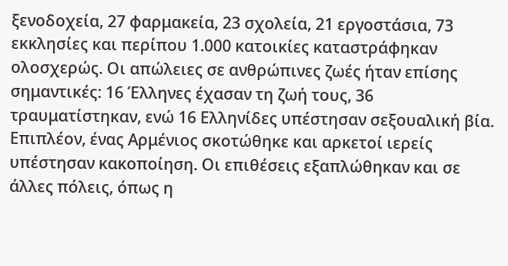ξενοδοχεία, 27 φαρμακεία, 23 σχολεία, 21 εργοστάσια, 73 εκκλησίες και περίπου 1.000 κατοικίες καταστράφηκαν ολοσχερώς. Οι απώλειες σε ανθρώπινες ζωές ήταν επίσης σημαντικές: 16 Έλληνες έχασαν τη ζωή τους, 36 τραυματίστηκαν, ενώ 16 Ελληνίδες υπέστησαν σεξουαλική βία. Επιπλέον, ένας Αρμένιος σκοτώθηκε και αρκετοί ιερείς υπέστησαν κακοποίηση. Οι επιθέσεις εξαπλώθηκαν και σε άλλες πόλεις, όπως η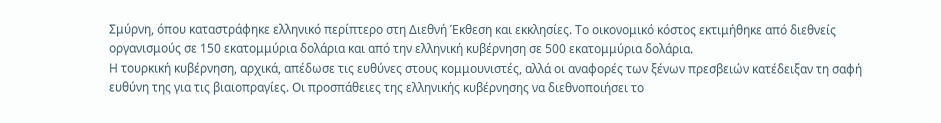Σμύρνη, όπου καταστράφηκε ελληνικό περίπτερο στη Διεθνή Έκθεση και εκκλησίες. Το οικονομικό κόστος εκτιμήθηκε από διεθνείς οργανισμούς σε 150 εκατομμύρια δολάρια και από την ελληνική κυβέρνηση σε 500 εκατομμύρια δολάρια.
Η τουρκική κυβέρνηση, αρχικά, απέδωσε τις ευθύνες στους κομμουνιστές, αλλά οι αναφορές των ξένων πρεσβειών κατέδειξαν τη σαφή ευθύνη της για τις βιαιοπραγίες. Οι προσπάθειες της ελληνικής κυβέρνησης να διεθνοποιήσει το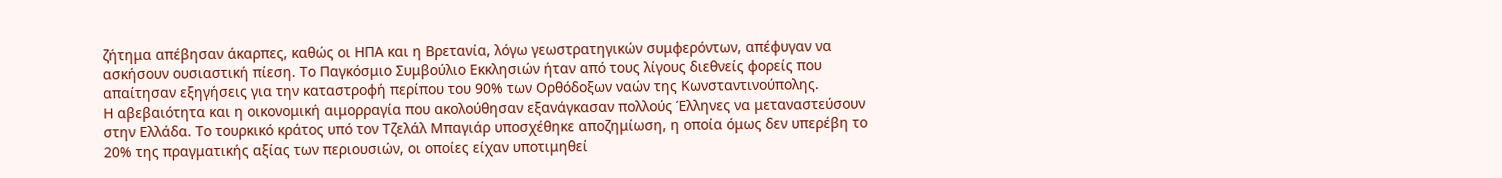ζήτημα απέβησαν άκαρπες, καθώς οι ΗΠΑ και η Βρετανία, λόγω γεωστρατηγικών συμφερόντων, απέφυγαν να ασκήσουν ουσιαστική πίεση. Το Παγκόσμιο Συμβούλιο Εκκλησιών ήταν από τους λίγους διεθνείς φορείς που απαίτησαν εξηγήσεις για την καταστροφή περίπου του 90% των Ορθόδοξων ναών της Κωνσταντινούπολης.
Η αβεβαιότητα και η οικονομική αιμορραγία που ακολούθησαν εξανάγκασαν πολλούς Έλληνες να μεταναστεύσουν στην Ελλάδα. Το τουρκικό κράτος υπό τον Τζελάλ Μπαγιάρ υποσχέθηκε αποζημίωση, η οποία όμως δεν υπερέβη το 20% της πραγματικής αξίας των περιουσιών, οι οποίες είχαν υποτιμηθεί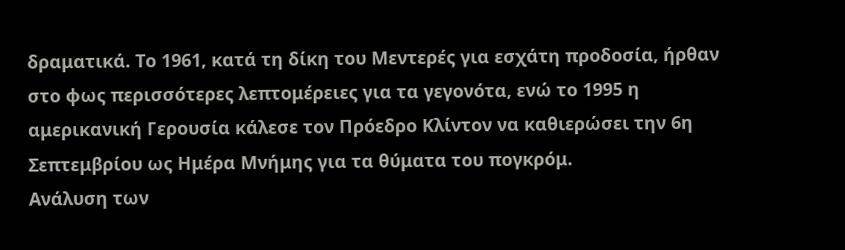δραματικά. Το 1961, κατά τη δίκη του Μεντερές για εσχάτη προδοσία, ήρθαν στο φως περισσότερες λεπτομέρειες για τα γεγονότα, ενώ το 1995 η αμερικανική Γερουσία κάλεσε τον Πρόεδρο Κλίντον να καθιερώσει την 6η Σεπτεμβρίου ως Ημέρα Μνήμης για τα θύματα του πογκρόμ.
Ανάλυση των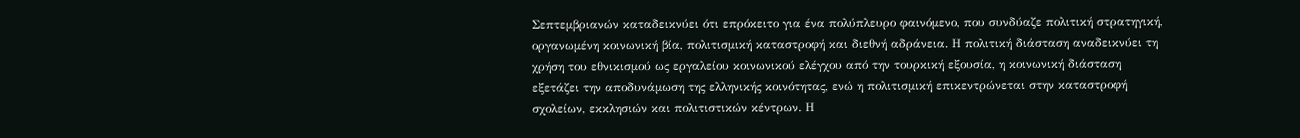Σεπτεμβριανών καταδεικνύει ότι επρόκειτο για ένα πολύπλευρο φαινόμενο, που συνδύαζε πολιτική στρατηγική, οργανωμένη κοινωνική βία, πολιτισμική καταστροφή και διεθνή αδράνεια. Η πολιτική διάσταση αναδεικνύει τη χρήση του εθνικισμού ως εργαλείου κοινωνικού ελέγχου από την τουρκική εξουσία, η κοινωνική διάσταση εξετάζει την αποδυνάμωση της ελληνικής κοινότητας, ενώ η πολιτισμική επικεντρώνεται στην καταστροφή σχολείων, εκκλησιών και πολιτιστικών κέντρων. Η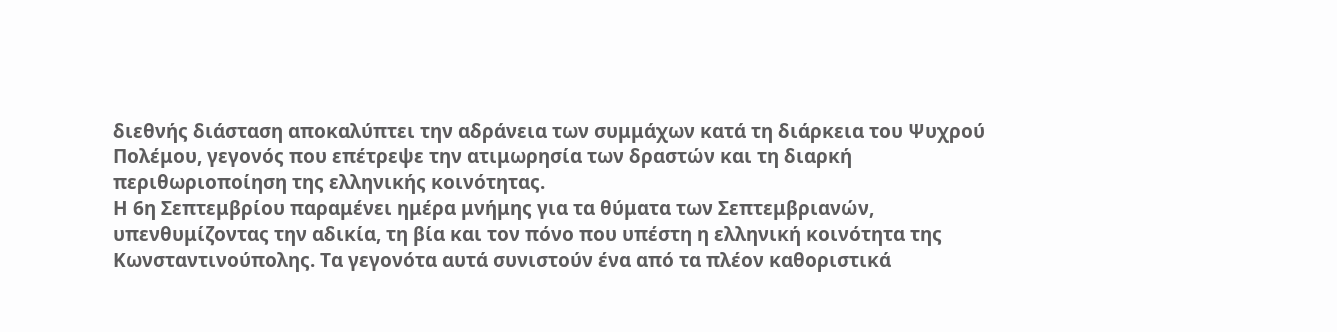διεθνής διάσταση αποκαλύπτει την αδράνεια των συμμάχων κατά τη διάρκεια του Ψυχρού Πολέμου, γεγονός που επέτρεψε την ατιμωρησία των δραστών και τη διαρκή περιθωριοποίηση της ελληνικής κοινότητας.
Η 6η Σεπτεμβρίου παραμένει ημέρα μνήμης για τα θύματα των Σεπτεμβριανών, υπενθυμίζοντας την αδικία, τη βία και τον πόνο που υπέστη η ελληνική κοινότητα της Κωνσταντινούπολης. Τα γεγονότα αυτά συνιστούν ένα από τα πλέον καθοριστικά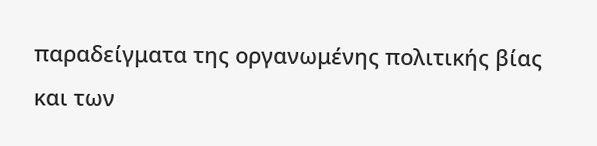παραδείγματα της οργανωμένης πολιτικής βίας και των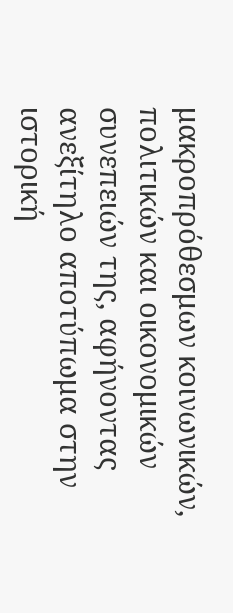μακροπρόθεσμων κοινωνικών, πολιτικών και οικονομικών συνεπειών της, αφήνοντας ανεξίτηλο αποτύπωμα στην ιστορική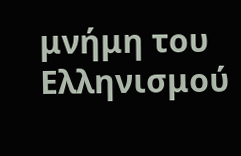μνήμη του Ελληνισμού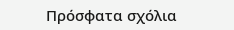Πρόσφατα σχόλια